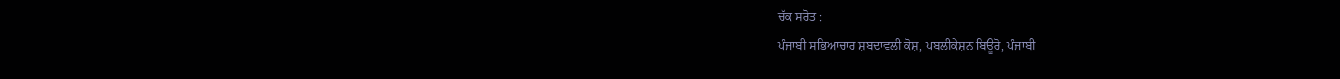ਚੱਕ ਸਰੋਤ :
ਪੰਜਾਬੀ ਸਭਿਆਚਾਰ ਸ਼ਬਦਾਵਲੀ ਕੋਸ਼, ਪਬਲੀਕੇਸ਼ਨ ਬਿਊਰੋ, ਪੰਜਾਬੀ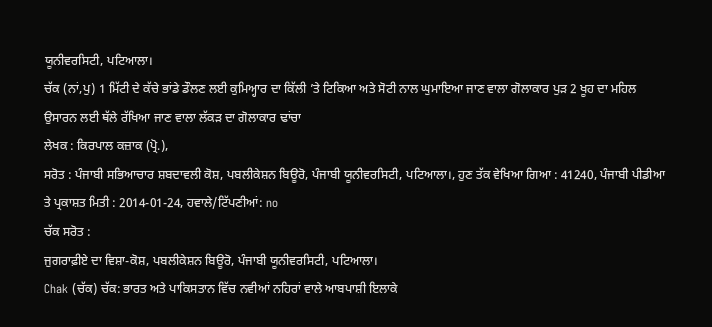ਯੂਨੀਵਰਸਿਟੀ, ਪਟਿਆਲਾ।
ਚੱਕ (ਨਾਂ,ਪੁ) 1 ਮਿੱਟੀ ਦੇ ਕੱਚੇ ਭਾਂਡੇ ਡੌਲਣ ਲਈ ਕੁਮਿਅ੍ਹਾਰ ਦਾ ਕਿੱਲੀ ’ਤੇ ਟਿਕਿਆ ਅਤੇ ਸੋਟੀ ਨਾਲ ਘੁਮਾਇਆ ਜਾਣ ਵਾਲਾ ਗੋਲਾਕਾਰ ਪੁੜ 2 ਖੂਹ ਦਾ ਮਹਿਲ ਉਸਾਰਨ ਲਈ ਥੱਲੇ ਰੱਖਿਆ ਜਾਣ ਵਾਲਾ ਲੱਕੜ ਦਾ ਗੋਲਾਕਾਰ ਢਾਂਚਾ
ਲੇਖਕ : ਕਿਰਪਾਲ ਕਜ਼ਾਕ (ਪ੍ਰੋ.),
ਸਰੋਤ : ਪੰਜਾਬੀ ਸਭਿਆਚਾਰ ਸ਼ਬਦਾਵਲੀ ਕੋਸ਼, ਪਬਲੀਕੇਸ਼ਨ ਬਿਊਰੋ, ਪੰਜਾਬੀ ਯੂਨੀਵਰਸਿਟੀ, ਪਟਿਆਲਾ।, ਹੁਣ ਤੱਕ ਵੇਖਿਆ ਗਿਆ : 41240, ਪੰਜਾਬੀ ਪੀਡੀਆ ਤੇ ਪ੍ਰਕਾਸ਼ਤ ਮਿਤੀ : 2014-01-24, ਹਵਾਲੇ/ਟਿੱਪਣੀਆਂ: no
ਚੱਕ ਸਰੋਤ :
ਜੁਗਰਾਫ਼ੀਏ ਦਾ ਵਿਸ਼ਾ-ਕੋਸ਼, ਪਬਲੀਕੇਸ਼ਨ ਬਿਊਰੋ, ਪੰਜਾਬੀ ਯੂਨੀਵਰਸਿਟੀ, ਪਟਿਆਲਾ।
Chak (ਚੱਕ) ਚੱਕ: ਭਾਰਤ ਅਤੇ ਪਾਕਿਸਤਾਨ ਵਿੱਚ ਨਵੀਆਂ ਨਹਿਰਾਂ ਵਾਲੇ ਆਬਪਾਸ਼ੀ ਇਲਾਕੇ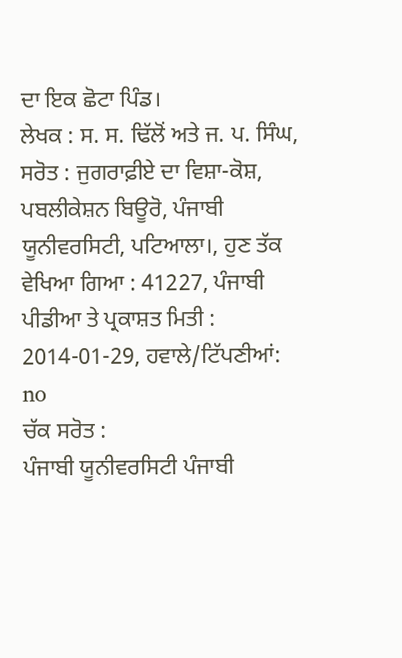ਦਾ ਇਕ ਛੋਟਾ ਪਿੰਡ।
ਲੇਖਕ : ਸ. ਸ. ਢਿੱਲੋਂ ਅਤੇ ਜ. ਪ. ਸਿੰਘ,
ਸਰੋਤ : ਜੁਗਰਾਫ਼ੀਏ ਦਾ ਵਿਸ਼ਾ-ਕੋਸ਼, ਪਬਲੀਕੇਸ਼ਨ ਬਿਊਰੋ, ਪੰਜਾਬੀ ਯੂਨੀਵਰਸਿਟੀ, ਪਟਿਆਲਾ।, ਹੁਣ ਤੱਕ ਵੇਖਿਆ ਗਿਆ : 41227, ਪੰਜਾਬੀ ਪੀਡੀਆ ਤੇ ਪ੍ਰਕਾਸ਼ਤ ਮਿਤੀ : 2014-01-29, ਹਵਾਲੇ/ਟਿੱਪਣੀਆਂ: no
ਚੱਕ ਸਰੋਤ :
ਪੰਜਾਬੀ ਯੂਨੀਵਰਸਿਟੀ ਪੰਜਾਬੀ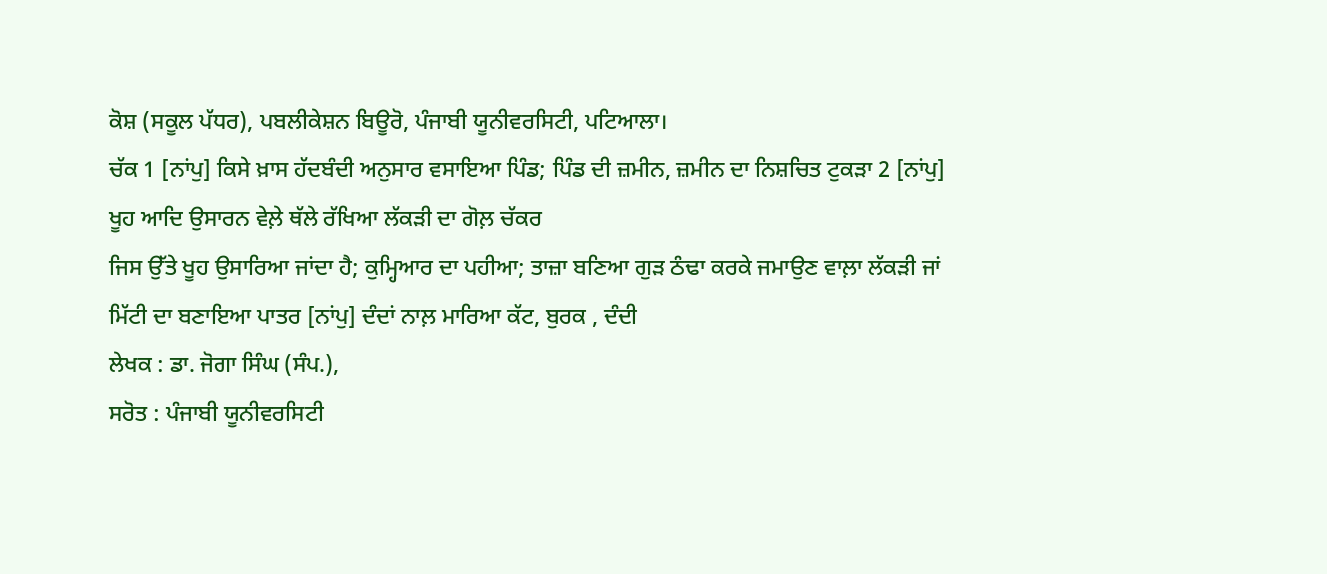ਕੋਸ਼ (ਸਕੂਲ ਪੱਧਰ), ਪਬਲੀਕੇਸ਼ਨ ਬਿਊਰੋ, ਪੰਜਾਬੀ ਯੂਨੀਵਰਸਿਟੀ, ਪਟਿਆਲਾ।
ਚੱਕ 1 [ਨਾਂਪੁ] ਕਿਸੇ ਖ਼ਾਸ ਹੱਦਬੰਦੀ ਅਨੁਸਾਰ ਵਸਾਇਆ ਪਿੰਡ; ਪਿੰਡ ਦੀ ਜ਼ਮੀਨ, ਜ਼ਮੀਨ ਦਾ ਨਿਸ਼ਚਿਤ ਟੁਕੜਾ 2 [ਨਾਂਪੁ] ਖੂਹ ਆਦਿ ਉਸਾਰਨ ਵੇਲ਼ੇ ਥੱਲੇ ਰੱਖਿਆ ਲੱਕੜੀ ਦਾ ਗੋਲ਼ ਚੱਕਰ
ਜਿਸ ਉੱਤੇ ਖੂਹ ਉਸਾਰਿਆ ਜਾਂਦਾ ਹੈ; ਕੁਮ੍ਹਿਆਰ ਦਾ ਪਹੀਆ; ਤਾਜ਼ਾ ਬਣਿਆ ਗੁੜ ਠੰਢਾ ਕਰਕੇ ਜਮਾਉਣ ਵਾਲ਼ਾ ਲੱਕੜੀ ਜਾਂ ਮਿੱਟੀ ਦਾ ਬਣਾਇਆ ਪਾਤਰ [ਨਾਂਪੁ] ਦੰਦਾਂ ਨਾਲ਼ ਮਾਰਿਆ ਕੱਟ, ਬੁਰਕ , ਦੰਦੀ
ਲੇਖਕ : ਡਾ. ਜੋਗਾ ਸਿੰਘ (ਸੰਪ.),
ਸਰੋਤ : ਪੰਜਾਬੀ ਯੂਨੀਵਰਸਿਟੀ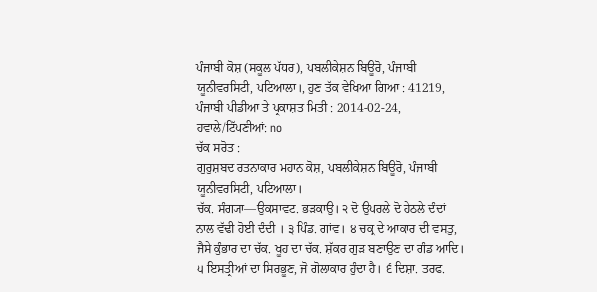ਪੰਜਾਬੀ ਕੋਸ਼ (ਸਕੂਲ ਪੱਧਰ), ਪਬਲੀਕੇਸ਼ਨ ਬਿਊਰੋ, ਪੰਜਾਬੀ ਯੂਨੀਵਰਸਿਟੀ, ਪਟਿਆਲਾ।, ਹੁਣ ਤੱਕ ਵੇਖਿਆ ਗਿਆ : 41219, ਪੰਜਾਬੀ ਪੀਡੀਆ ਤੇ ਪ੍ਰਕਾਸ਼ਤ ਮਿਤੀ : 2014-02-24, ਹਵਾਲੇ/ਟਿੱਪਣੀਆਂ: no
ਚੱਕ ਸਰੋਤ :
ਗੁਰੁਸ਼ਬਦ ਰਤਨਾਕਾਰ ਮਹਾਨ ਕੋਸ਼, ਪਬਲੀਕੇਸ਼ਨ ਬਿਊਰੋ, ਪੰਜਾਬੀ ਯੂਨੀਵਰਸਿਟੀ, ਪਟਿਆਲਾ।
ਚੱਕ. ਸੰਗ੍ਯਾ—ਉਕਸਾਵਟ. ਭੜਕਾਉ। ੨ ਦੋ ਉਪਰਲੇ ਦੋ ਹੇਠਲੇ ਦੰਦਾਂ ਨਾਲ ਵੱਢੀ ਹੋਈ ਦੰਦੀ । ੩ ਪਿੰਡ. ਗਾਂਵ। ੪ ਚਕ੍ਰ ਦੇ ਆਕਾਰ ਦੀ ਵਸਤੁ, ਜੈਸੇ ਕੁੰਭਾਰ ਦਾ ਚੱਕ. ਖੂਹ ਦਾ ਚੱਕ. ਸ਼ੱਕਰ ਗੁੜ ਬਣਾਉਣ ਦਾ ਗੰਡ ਆਦਿ। ੫ ਇਸਤ੍ਰੀਆਂ ਦਾ ਸਿਰਭੂਣ, ਜੋ ਗੋਲਾਕਾਰ ਹੁੰਦਾ ਹੈ। ੬ ਦਿਸ਼ਾ. ਤਰਫ.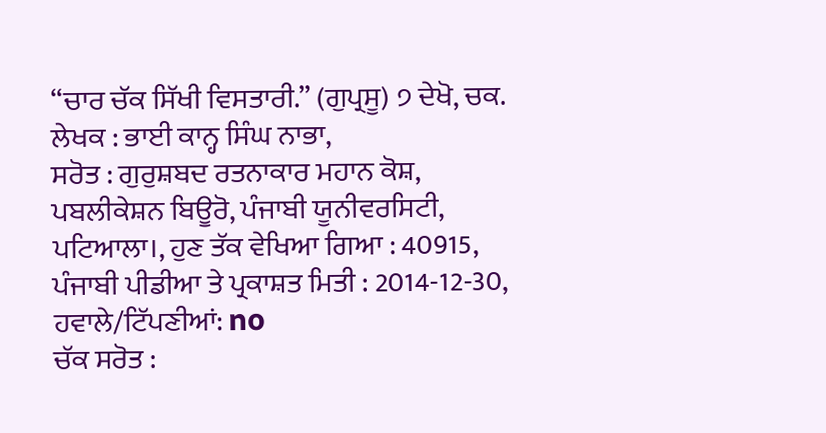“ਚਾਰ ਚੱਕ ਸਿੱਖੀ ਵਿਸਤਾਰੀ.” (ਗੁਪ੍ਰਸੂ) ੭ ਦੇਖੋ, ਚਕ.
ਲੇਖਕ : ਭਾਈ ਕਾਨ੍ਹ ਸਿੰਘ ਨਾਭਾ,
ਸਰੋਤ : ਗੁਰੁਸ਼ਬਦ ਰਤਨਾਕਾਰ ਮਹਾਨ ਕੋਸ਼, ਪਬਲੀਕੇਸ਼ਨ ਬਿਊਰੋ, ਪੰਜਾਬੀ ਯੂਨੀਵਰਸਿਟੀ, ਪਟਿਆਲਾ।, ਹੁਣ ਤੱਕ ਵੇਖਿਆ ਗਿਆ : 40915, ਪੰਜਾਬੀ ਪੀਡੀਆ ਤੇ ਪ੍ਰਕਾਸ਼ਤ ਮਿਤੀ : 2014-12-30, ਹਵਾਲੇ/ਟਿੱਪਣੀਆਂ: no
ਚੱਕ ਸਰੋਤ :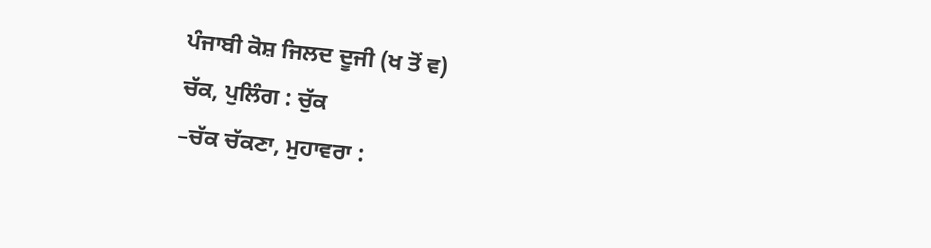ਪੰਜਾਬੀ ਕੋਸ਼ ਜਿਲਦ ਦੂਜੀ (ਖ ਤੋਂ ਵ)
ਚੱਕ, ਪੁਲਿੰਗ : ਚੁੱਕ
–ਚੱਕ ਚੱਕਣਾ, ਮੁਹਾਵਰਾ :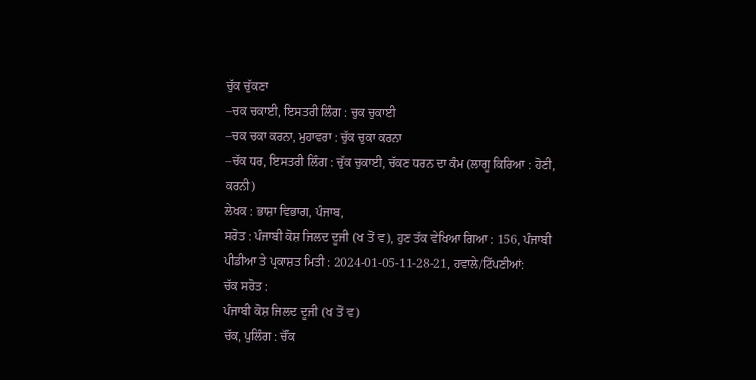ਚੁੱਕ ਚੁੱਕਣਾ
–ਚਕ ਚਕਾਈ, ਇਸਤਰੀ ਲਿੰਗ : ਚੁਕ ਚੁਕਾਈ
–ਚਕ ਚਕਾ ਕਰਨਾ, ਮੁਹਾਵਰਾ : ਚੁੱਕ ਚੁਕਾ ਕਰਨਾ
–ਚੱਕ ਧਰ, ਇਸਤਰੀ ਲਿੰਗ : ਚੁੱਕ ਚੁਕਾਈ, ਚੱਕਣ ਧਰਨ ਦਾ ਕੰਮ (ਲਾਗੂ ਕਿਰਿਆ : ਹੋਣੀ, ਕਰਨੀ)
ਲੇਖਕ : ਭਾਸ਼ਾ ਵਿਭਾਗ, ਪੰਜਾਬ,
ਸਰੋਤ : ਪੰਜਾਬੀ ਕੋਸ਼ ਜਿਲਦ ਦੂਜੀ (ਖ ਤੋਂ ਵ), ਹੁਣ ਤੱਕ ਵੇਖਿਆ ਗਿਆ : 156, ਪੰਜਾਬੀ ਪੀਡੀਆ ਤੇ ਪ੍ਰਕਾਸ਼ਤ ਮਿਤੀ : 2024-01-05-11-28-21, ਹਵਾਲੇ/ਟਿੱਪਣੀਆਂ:
ਚੱਕ ਸਰੋਤ :
ਪੰਜਾਬੀ ਕੋਸ਼ ਜਿਲਦ ਦੂਜੀ (ਖ ਤੋਂ ਵ)
ਚੱਕ, ਪੁਲਿੰਗ : ਚੌਂਕ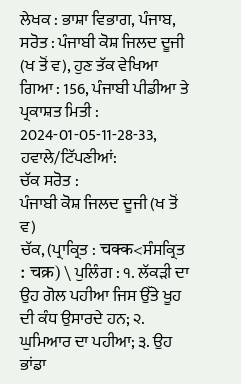ਲੇਖਕ : ਭਾਸ਼ਾ ਵਿਭਾਗ, ਪੰਜਾਬ,
ਸਰੋਤ : ਪੰਜਾਬੀ ਕੋਸ਼ ਜਿਲਦ ਦੂਜੀ (ਖ ਤੋਂ ਵ), ਹੁਣ ਤੱਕ ਵੇਖਿਆ ਗਿਆ : 156, ਪੰਜਾਬੀ ਪੀਡੀਆ ਤੇ ਪ੍ਰਕਾਸ਼ਤ ਮਿਤੀ : 2024-01-05-11-28-33, ਹਵਾਲੇ/ਟਿੱਪਣੀਆਂ:
ਚੱਕ ਸਰੋਤ :
ਪੰਜਾਬੀ ਕੋਸ਼ ਜਿਲਦ ਦੂਜੀ (ਖ ਤੋਂ ਵ)
ਚੱਕ, (ਪ੍ਰਾਕ੍ਰਿਤ : चक्क<ਸੰਸਕ੍ਰਿਤ : चक्र) \ ਪੁਲਿੰਗ : ੧. ਲੱਕੜੀ ਦਾ ਉਹ ਗੋਲ ਪਹੀਆ ਜਿਸ ਉੱਤੇ ਖੂਹ ਦੀ ਕੰਧ ਉਸਾਰਦੇ ਹਨ; ੨. ਘੁਮਿਆਰ ਦਾ ਪਹੀਆ; ੩. ਉਹ ਭਾਂਡਾ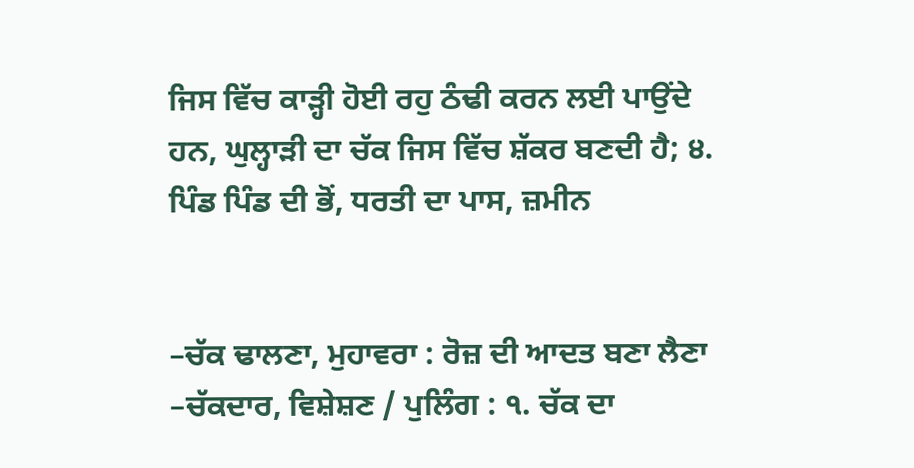ਜਿਸ ਵਿੱਚ ਕਾੜ੍ਹੀ ਹੋਈ ਰਹੁ ਠੰਢੀ ਕਰਨ ਲਈ ਪਾਉਂਦੇ ਹਨ, ਘੁਲ੍ਹਾੜੀ ਦਾ ਚੱਕ ਜਿਸ ਵਿੱਚ ਸ਼ੱਕਰ ਬਣਦੀ ਹੈ; ੪. ਪਿੰਡ ਪਿੰਡ ਦੀ ਭੋਂ, ਧਰਤੀ ਦਾ ਪਾਸ, ਜ਼ਮੀਨ


–ਚੱਕ ਢਾਲਣਾ, ਮੁਹਾਵਰਾ : ਰੋਜ਼ ਦੀ ਆਦਤ ਬਣਾ ਲੈਣਾ
–ਚੱਕਦਾਰ, ਵਿਸ਼ੇਸ਼ਣ / ਪੁਲਿੰਗ : ੧. ਚੱਕ ਦਾ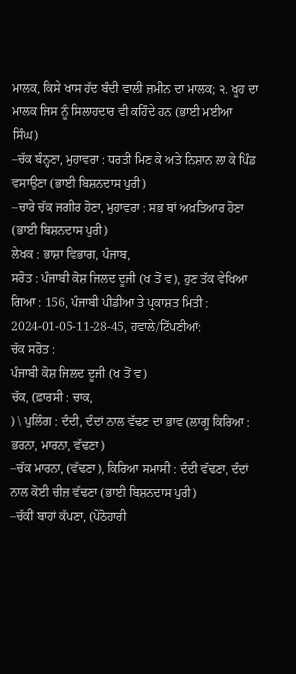ਮਾਲਕ, ਕਿਸੇ ਖਾਸ ਹੱਦ ਬੰਦੀ ਵਾਲੀ ਜ਼ਮੀਨ ਦਾ ਮਾਲਕ; ੨. ਖੂਹ ਦਾ ਮਾਲਕ ਜਿਸ ਨੂੰ ਸਿਲਾਹਦਾਰ ਵੀ ਕਹਿੰਦੇ ਹਨ (ਭਾਈ ਮਈਆ ਸਿੰਘ)
–ਚੱਕ ਬੰਨ੍ਹਣਾ, ਮੁਹਾਵਰਾ : ਧਰਤੀ ਮਿਣ ਕੇ ਅਤੇ ਨਿਸ਼ਾਨ ਲਾ ਕੇ ਪਿੰਡ ਵਸਾਉਣਾ (ਭਾਈ ਬਿਸ਼ਨਦਾਸ ਪੁਰੀ)
–ਚਾਰੇ ਚੱਕ ਜਗੀਰ ਹੋਣਾ, ਮੁਹਾਵਰਾ : ਸਭ ਥਾਂ ਅਖ਼ਤਿਆਰ ਹੋਣਾ (ਭਾਈ ਬਿਸ਼ਨਦਾਸ ਪੁਰੀ)
ਲੇਖਕ : ਭਾਸ਼ਾ ਵਿਭਾਗ, ਪੰਜਾਬ,
ਸਰੋਤ : ਪੰਜਾਬੀ ਕੋਸ਼ ਜਿਲਦ ਦੂਜੀ (ਖ ਤੋਂ ਵ), ਹੁਣ ਤੱਕ ਵੇਖਿਆ ਗਿਆ : 156, ਪੰਜਾਬੀ ਪੀਡੀਆ ਤੇ ਪ੍ਰਕਾਸ਼ਤ ਮਿਤੀ : 2024-01-05-11-28-45, ਹਵਾਲੇ/ਟਿੱਪਣੀਆਂ:
ਚੱਕ ਸਰੋਤ :
ਪੰਜਾਬੀ ਕੋਸ਼ ਜਿਲਦ ਦੂਜੀ (ਖ ਤੋਂ ਵ)
ਚੱਕ, (ਫ਼ਾਰਸੀ : ਚਾਕ,
) \ ਪੁਲਿੰਗ : ਦੰਦੀ, ਦੰਦਾਂ ਨਾਲ ਵੱਢਣ ਦਾ ਭਾਵ (ਲਾਗੂ ਕਿਰਿਆ : ਭਰਨਾ, ਮਾਰਨਾ, ਵੱਢਣਾ)
–ਚੱਕ ਮਾਰਨਾ, (ਵੱਢਣਾ), ਕਿਰਿਆ ਸਮਾਸੀ : ਦੰਦੀ ਵੱਢਣਾ, ਦੰਦਾਂ ਨਾਲ ਕੋਈ ਚੀਜ਼ ਵੱਢਣਾ (ਭਾਈ ਬਿਸ਼ਨਦਾਸ ਪੁਰੀ)
–ਚੱਕੀਂ ਬਾਹਾਂ ਕੱਪਣਾ, (ਪੋਠੋਹਾਰੀ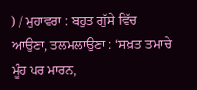) / ਮੁਹਾਵਰਾ : ਬਹੁਤ ਗੁੱਸੇ ਵਿੱਚ ਆਉਣਾ, ਤਲਮਲਾਉਣਾ : ‘ਸਖ਼ਤ ਤਮਾਚੇ ਮੂੰਹ ਪਰ ਮਾਰਨ,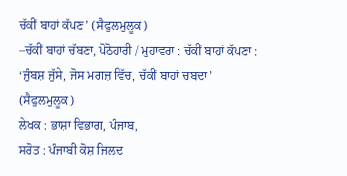ਚੱਕੀਂ ਬਾਹਾਂ ਕੱਪਣ’ (ਸੈਫੁਲਮੁਲੂਕ)
–ਚੱਕੀਂ ਬਾਹਾਂ ਚੱਬਣਾ, ਪੋਠੋਹਾਰੀ / ਮੁਹਾਵਰਾ : ਚੱਕੀਂ ਬਾਹਾਂ ਕੱਪਣਾ : ‘ਜੁੰਬਸ਼ ਜੁੱਸੇ, ਜੋਸ ਮਗਜ਼ ਵਿੱਚ, ਚੱਕੀਂ ਬਾਹਾਂ ਚਬਦਾ’ (ਸੈਫੁਲਮੁਲੂਕ)
ਲੇਖਕ : ਭਾਸ਼ਾ ਵਿਭਾਗ, ਪੰਜਾਬ,
ਸਰੋਤ : ਪੰਜਾਬੀ ਕੋਸ਼ ਜਿਲਦ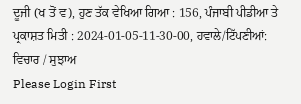ਦੂਜੀ (ਖ ਤੋਂ ਵ), ਹੁਣ ਤੱਕ ਵੇਖਿਆ ਗਿਆ : 156, ਪੰਜਾਬੀ ਪੀਡੀਆ ਤੇ ਪ੍ਰਕਾਸ਼ਤ ਮਿਤੀ : 2024-01-05-11-30-00, ਹਵਾਲੇ/ਟਿੱਪਣੀਆਂ:
ਵਿਚਾਰ / ਸੁਝਾਅ
Please Login First